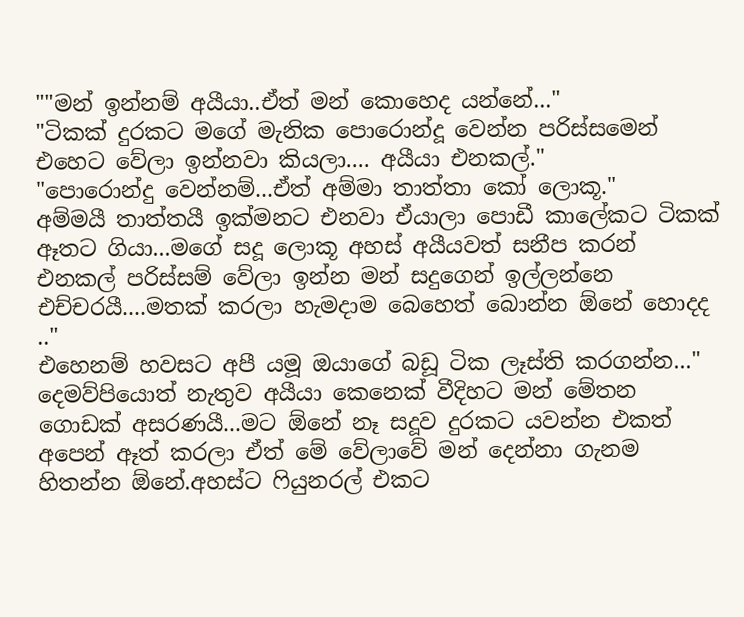""මන් ඉන්නම් අයීයා..ඒත් මන් කොහෙද යන්නේ..."
"ටිකක් දුරකට මගේ මැනික පොරොන්දූ වෙන්න පරිස්සමෙන් එහෙට වේලා ඉන්නවා කියලා.... අයීයා එනකල්."
"පොරොන්දු වෙන්නම්...ඒත් අම්මා තාත්තා කෝ ලොකූ."
අම්මයී තාත්තයී ඉක්මනට එනවා ඒයාලා පොඩී කාලේකට ටිකක් ඈතට ගියා...මගේ සදූ ලොකූ අහස් අයීයවත් සනීප කරන් එනකල් පරිස්සම් වේලා ඉන්න මන් සදුගෙන් ඉල්ලන්නෙ එච්චරයී....මතක් කරලා හැමදාම බෙහෙත් බොන්න ඕනේ හොදද .."
එහෙනම් හවසට අපී යමූ ඔයාගේ බඩූ ටික ලෑස්ති කරගන්න..."
දෙමව්පියොත් නැතුව අයීයා කෙනෙක් වීදිහට මන් මේතන ගොඩක් අසරණයී...මට ඕනේ නෑ සදූව දුරකට යවන්න එකත් අපෙන් ඈත් කරලා ඒත් මේ වේලාවේ මන් දෙන්නා ගැනම හිතන්න ඕනේ.අහස්ට ෆියුනරල් එකට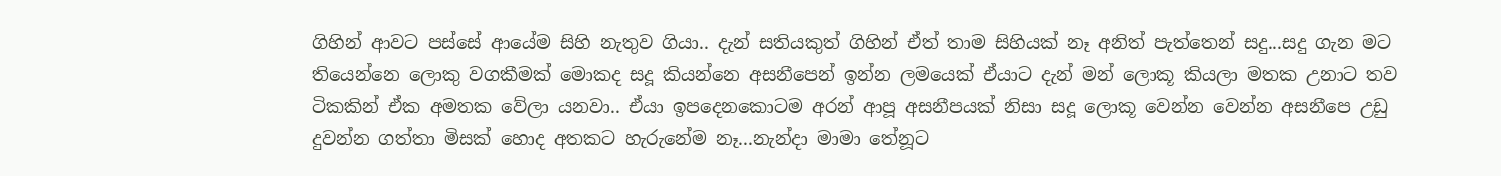ගිහින් ආවට පස්සේ ආයේම සිහි නැතුව ගියා.. දැන් සතියකුත් ගිහින් ඒත් තාම සිහියක් නෑ අනිත් පැත්තෙන් සදු...සදු ගැන මට තියෙන්නෙ ලොකු වගකීමක් මොකද සදූ කියන්නෙ අසනීපෙන් ඉන්න ලමයෙක් ඒයාට දැන් මන් ලොකූ කියලා මතක උනාට තව ටිකකින් ඒක අමතක වේලා යනවා.. ඒයා ඉපදෙනකොටම අරන් ආපූ අසනීපයක් නිසා සදූ ලොකූ වෙන්න වෙන්න අසනීපෙ උඩු දුවන්න ගත්තා මිසක් හොද අතකට හැරුනේම නෑ...නැන්දා මාමා තේනූට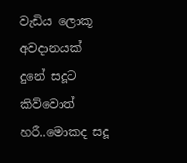වැඩිය ලොකූ අවදානයක් දුනේ සදූට කිව්වොත් හරී..මොකද සදූ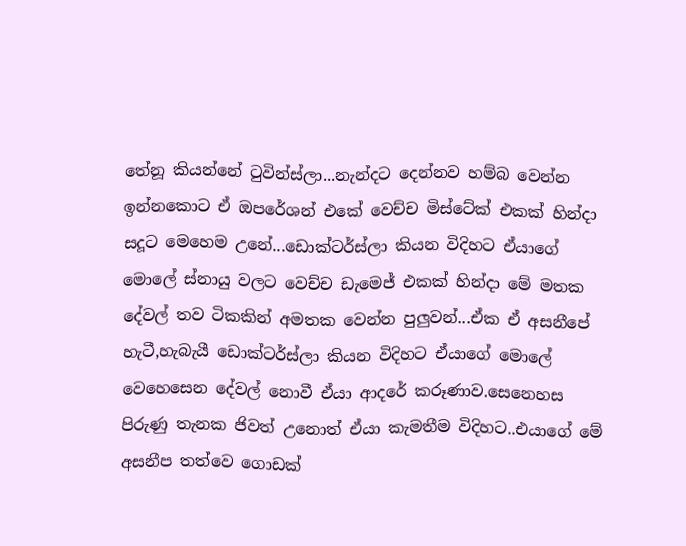තේනූ කියන්නේ ටුවින්ස්ලා...නැන්දට දෙන්නව හම්බ වෙන්න ඉන්නකොට ඒ ඔපරේශන් එකේ වෙච්ච මිස්ටේක් එකක් හින්දා සදූට මෙහෙම උනේ...ඩොක්ටර්ස්ලා කියන විදිහට ඒයාගේ මොලේ ස්නායු වලට වෙච්ච ඩැමෙජ් එකක් හින්දා මේ මතක දේවල් තව ටිකකින් අමතක වෙන්න පුලුවන්...ඒක ඒ අසනීපේ හැටී,හැබැයී ඩොක්ටර්ස්ලා කියන විදිහට ඒයාගේ මොලේ වෙහෙසෙන දේවල් නොවී ඒයා ආදරේ කරූණාව.සෙනෙහස පිරුණු තැනක ජිවත් උනොත් ඒයා කැමතීම විදිහට..එයාගේ මේ අසනීප තත්වෙ ගොඩක්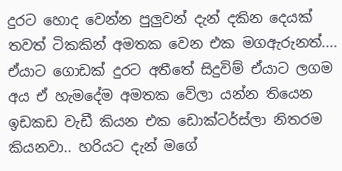දුරට හොද වෙන්න පුලුවන් දැන් දකින දෙයක් තවත් ටිකකින් අමතක වෙන එක මගඇරුනත්.... ඒයාට ගොඩක් දුරට අතීතේ සිදුවිම් ඒයාට ලගම අය ඒ හැමදේම අමතක වේලා යන්න තියෙන ඉඩකඩ වැඩී කියන එක ඩොක්ටර්ස්ලා නිතරම කියනවා.. හරියට දැන් මගේ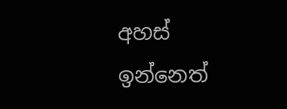අහස් ඉන්නෙත්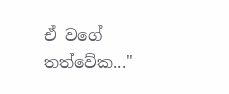ඒ වගේ තත්වේක..."